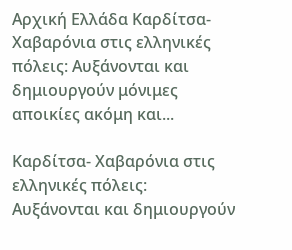Αρχική Ελλάδα Καρδίτσα- Χαβαρόνια στις ελληνικές πόλεις: Αυξάνονται και δημιουργούν μόνιμες αποικίες ακόμη και...

Καρδίτσα- Χαβαρόνια στις ελληνικές πόλεις: Αυξάνονται και δημιουργούν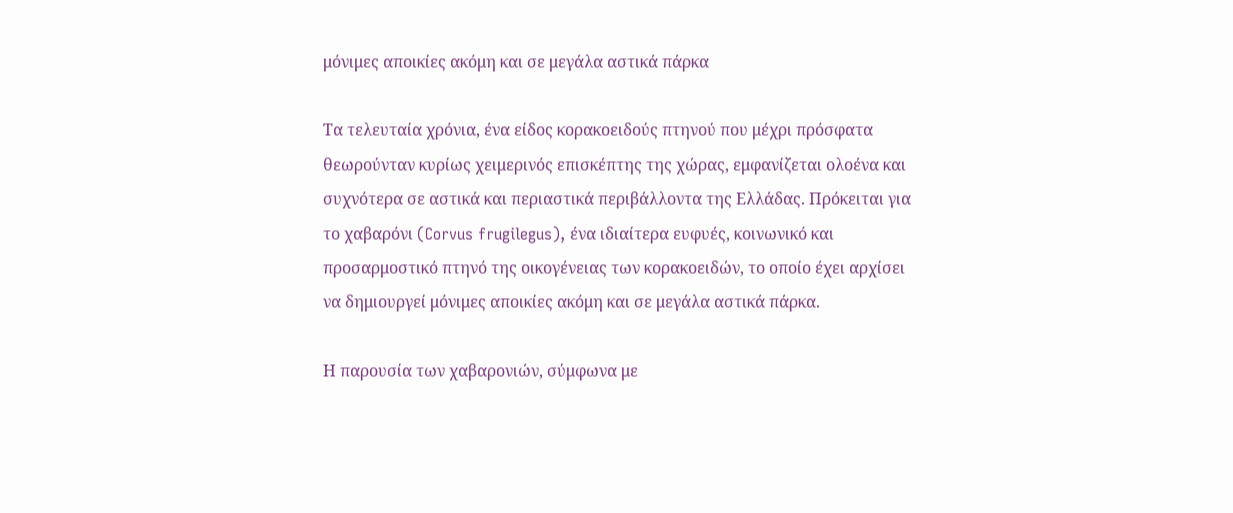μόνιμες αποικίες ακόμη και σε μεγάλα αστικά πάρκα

Τα τελευταία χρόνια, ένα είδος κορακοειδούς πτηνού που μέχρι πρόσφατα θεωρούνταν κυρίως χειμερινός επισκέπτης της χώρας, εμφανίζεται ολοένα και συχνότερα σε αστικά και περιαστικά περιβάλλοντα της Ελλάδας. Πρόκειται για το χαβαρόνι (Corvus frugilegus), ένα ιδιαίτερα ευφυές, κοινωνικό και προσαρμοστικό πτηνό της οικογένειας των κορακοειδών, το οποίο έχει αρχίσει να δημιουργεί μόνιμες αποικίες ακόμη και σε μεγάλα αστικά πάρκα.

Η παρουσία των χαβαρονιών, σύμφωνα με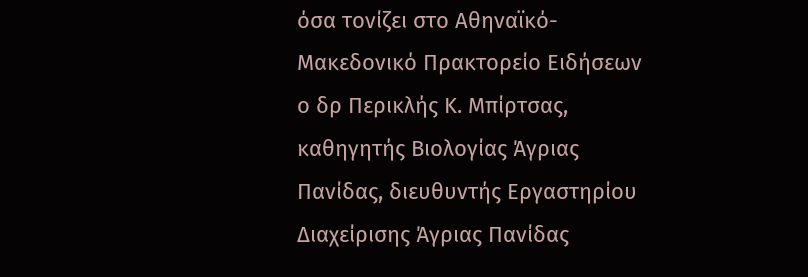όσα τονίζει στο Αθηναϊκό-Μακεδονικό Πρακτορείο Ειδήσεων ο δρ Περικλής Κ. Μπίρτσας, καθηγητής Βιολογίας Άγριας Πανίδας, διευθυντής Εργαστηρίου Διαχείρισης Άγριας Πανίδας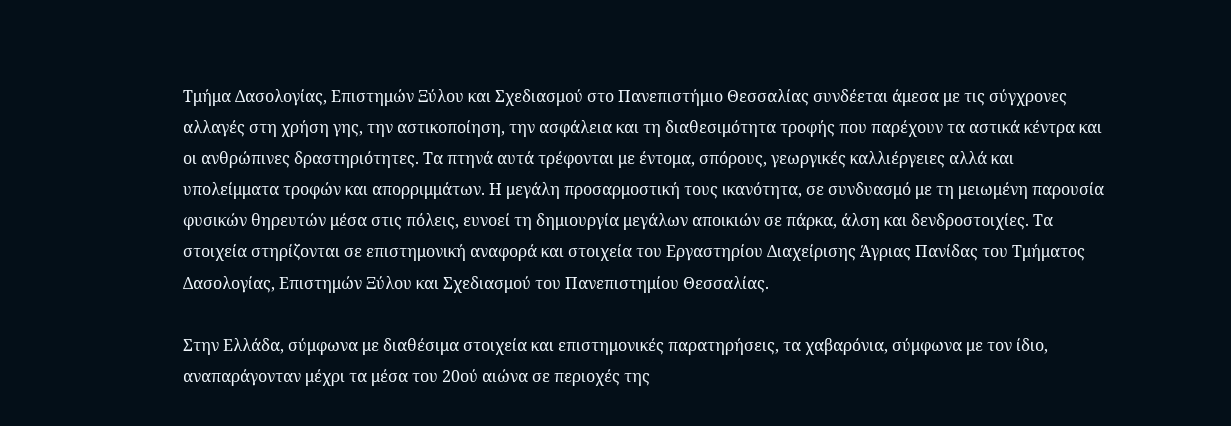Τμήμα Δασολογίας, Επιστημών Ξύλου και Σχεδιασμού στο Πανεπιστήμιο Θεσσαλίας συνδέεται άμεσα με τις σύγχρονες αλλαγές στη χρήση γης, την αστικοποίηση, την ασφάλεια και τη διαθεσιμότητα τροφής που παρέχουν τα αστικά κέντρα και οι ανθρώπινες δραστηριότητες. Τα πτηνά αυτά τρέφονται με έντομα, σπόρους, γεωργικές καλλιέργειες αλλά και υπολείμματα τροφών και απορριμμάτων. Η μεγάλη προσαρμοστική τους ικανότητα, σε συνδυασμό με τη μειωμένη παρουσία φυσικών θηρευτών μέσα στις πόλεις, ευνοεί τη δημιουργία μεγάλων αποικιών σε πάρκα, άλση και δενδροστοιχίες. Τα στοιχεία στηρίζονται σε επιστημονική αναφορά και στοιχεία του Εργαστηρίου Διαχείρισης Άγριας Πανίδας του Τμήματος Δασολογίας, Επιστημών Ξύλου και Σχεδιασμού του Πανεπιστημίου Θεσσαλίας.

Στην Ελλάδα, σύμφωνα με διαθέσιμα στοιχεία και επιστημονικές παρατηρήσεις, τα χαβαρόνια, σύμφωνα με τον ίδιο, αναπαράγονταν μέχρι τα μέσα του 20ού αιώνα σε περιοχές της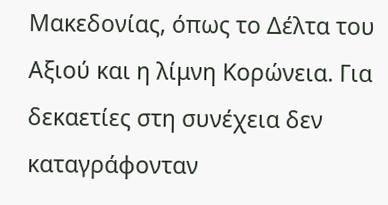Μακεδονίας, όπως το Δέλτα του Αξιού και η λίμνη Κορώνεια. Για δεκαετίες στη συνέχεια δεν καταγράφονταν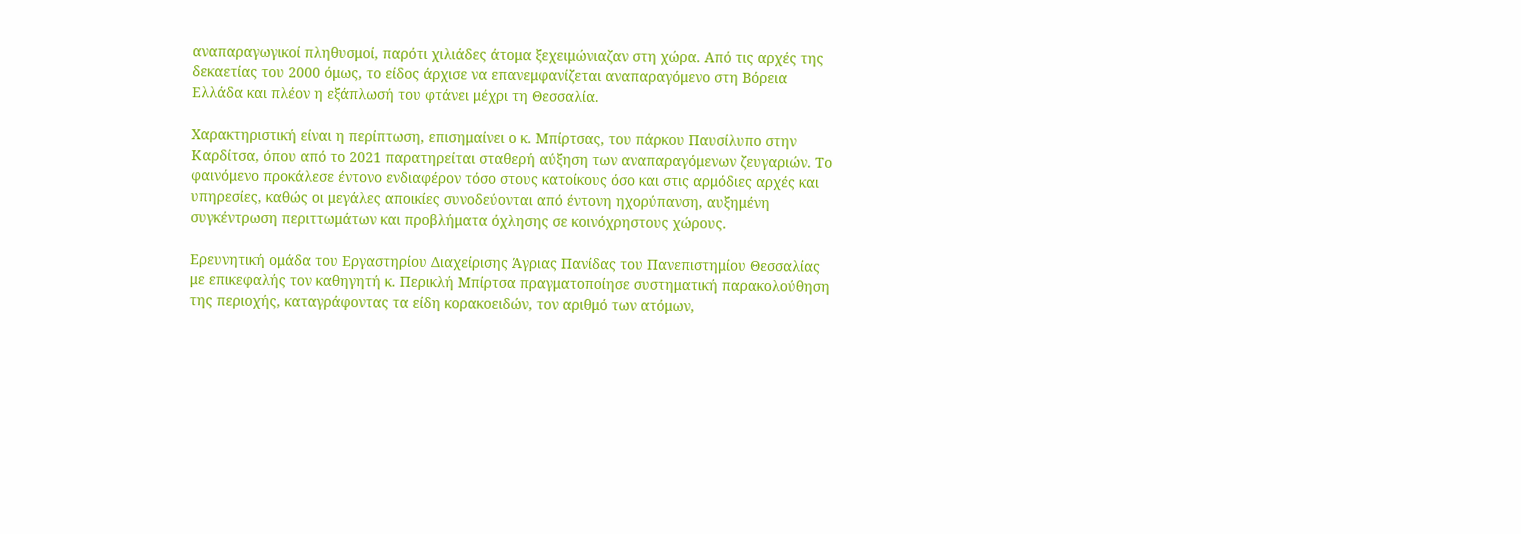αναπαραγωγικοί πληθυσμοί, παρότι χιλιάδες άτομα ξεχειμώνιαζαν στη χώρα. Από τις αρχές της δεκαετίας του 2000 όμως, το είδος άρχισε να επανεμφανίζεται αναπαραγόμενο στη Βόρεια Ελλάδα και πλέον η εξάπλωσή του φτάνει μέχρι τη Θεσσαλία.

Χαρακτηριστική είναι η περίπτωση, επισημαίνει ο κ. Μπίρτσας, του πάρκου Παυσίλυπο στην Καρδίτσα, όπου από το 2021 παρατηρείται σταθερή αύξηση των αναπαραγόμενων ζευγαριών. Το φαινόμενο προκάλεσε έντονο ενδιαφέρον τόσο στους κατοίκους όσο και στις αρμόδιες αρχές και υπηρεσίες, καθώς οι μεγάλες αποικίες συνοδεύονται από έντονη ηχορύπανση, αυξημένη συγκέντρωση περιττωμάτων και προβλήματα όχλησης σε κοινόχρηστους χώρους.

Ερευνητική ομάδα του Εργαστηρίου Διαχείρισης Άγριας Πανίδας του Πανεπιστημίου Θεσσαλίας με επικεφαλής τον καθηγητή κ. Περικλή Μπίρτσα πραγματοποίησε συστηματική παρακολούθηση της περιοχής, καταγράφοντας τα είδη κορακοειδών, τον αριθμό των ατόμων,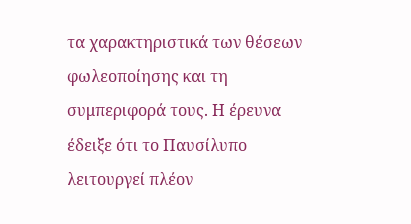τα χαρακτηριστικά των θέσεων φωλεοποίησης και τη συμπεριφορά τους. Η έρευνα έδειξε ότι το Παυσίλυπο λειτουργεί πλέον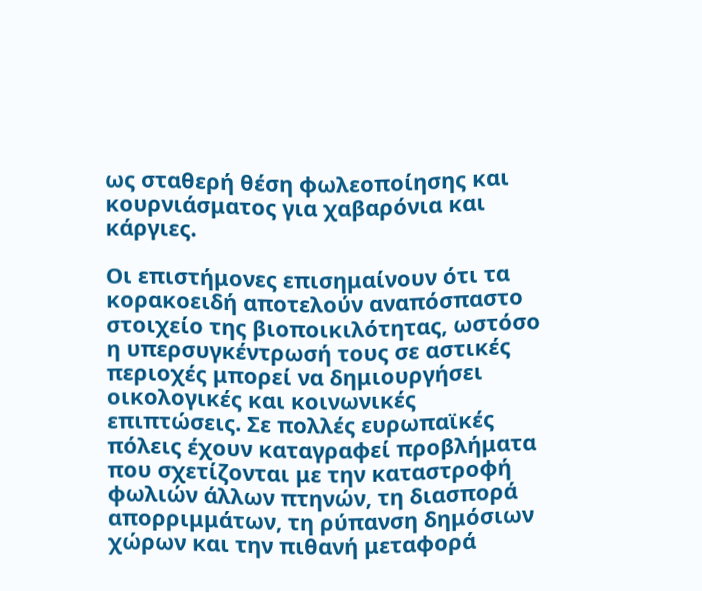ως σταθερή θέση φωλεοποίησης και κουρνιάσματος για χαβαρόνια και κάργιες.

Οι επιστήμονες επισημαίνουν ότι τα κορακοειδή αποτελούν αναπόσπαστο στοιχείο της βιοποικιλότητας, ωστόσο η υπερσυγκέντρωσή τους σε αστικές περιοχές μπορεί να δημιουργήσει οικολογικές και κοινωνικές επιπτώσεις. Σε πολλές ευρωπαϊκές πόλεις έχουν καταγραφεί προβλήματα που σχετίζονται με την καταστροφή φωλιών άλλων πτηνών, τη διασπορά απορριμμάτων, τη ρύπανση δημόσιων χώρων και την πιθανή μεταφορά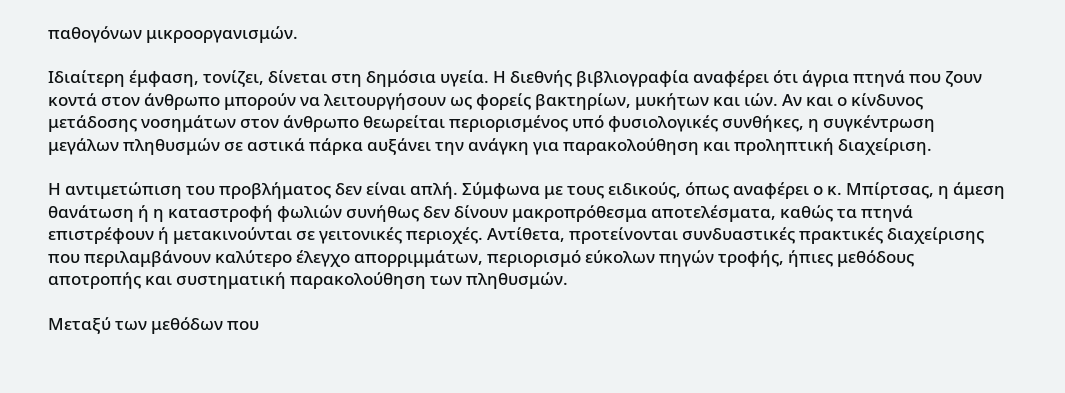παθογόνων μικροοργανισμών.

Ιδιαίτερη έμφαση, τονίζει, δίνεται στη δημόσια υγεία. Η διεθνής βιβλιογραφία αναφέρει ότι άγρια πτηνά που ζουν κοντά στον άνθρωπο μπορούν να λειτουργήσουν ως φορείς βακτηρίων, μυκήτων και ιών. Αν και ο κίνδυνος μετάδοσης νοσημάτων στον άνθρωπο θεωρείται περιορισμένος υπό φυσιολογικές συνθήκες, η συγκέντρωση μεγάλων πληθυσμών σε αστικά πάρκα αυξάνει την ανάγκη για παρακολούθηση και προληπτική διαχείριση.

Η αντιμετώπιση του προβλήματος δεν είναι απλή. Σύμφωνα με τους ειδικούς, όπως αναφέρει ο κ. Μπίρτσας, η άμεση θανάτωση ή η καταστροφή φωλιών συνήθως δεν δίνουν μακροπρόθεσμα αποτελέσματα, καθώς τα πτηνά επιστρέφουν ή μετακινούνται σε γειτονικές περιοχές. Αντίθετα, προτείνονται συνδυαστικές πρακτικές διαχείρισης που περιλαμβάνουν καλύτερο έλεγχο απορριμμάτων, περιορισμό εύκολων πηγών τροφής, ήπιες μεθόδους αποτροπής και συστηματική παρακολούθηση των πληθυσμών.

Μεταξύ των μεθόδων που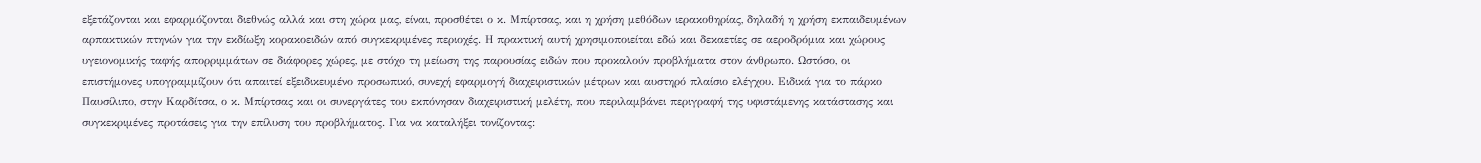εξετάζονται και εφαρμόζονται διεθνώς αλλά και στη χώρα μας, είναι, προσθέτει ο κ. Μπίρτσας, και η χρήση μεθόδων ιερακοθηρίας, δηλαδή η χρήση εκπαιδευμένων αρπακτικών πτηνών για την εκδίωξη κορακοειδών από συγκεκριμένες περιοχές. Η πρακτική αυτή χρησιμοποιείται εδώ και δεκαετίες σε αεροδρόμια και χώρους υγειονομικής ταφής απορριμμάτων σε διάφορες χώρες, με στόχο τη μείωση της παρουσίας ειδών που προκαλούν προβλήματα στον άνθρωπο. Ωστόσο, οι επιστήμονες υπογραμμίζουν ότι απαιτεί εξειδικευμένο προσωπικό, συνεχή εφαρμογή διαχειριστικών μέτρων και αυστηρό πλαίσιο ελέγχου. Ειδικά για το πάρκο Παυσίλιπο, στην Καρδίτσα, ο κ. Μπίρτσας και οι συνεργάτες του εκπόνησαν διαχειριστική μελέτη, που περιλαμβάνει περιγραφή της υφιστάμενης κατάστασης και συγκεκριμένες προτάσεις για την επίλυση του προβλήματος. Για να καταλήξει τονίζοντας: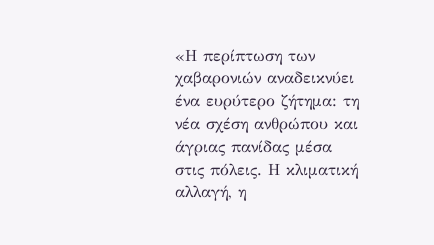«Η περίπτωση των χαβαρονιών αναδεικνύει ένα ευρύτερο ζήτημα: τη νέα σχέση ανθρώπου και άγριας πανίδας μέσα στις πόλεις. Η κλιματική αλλαγή, η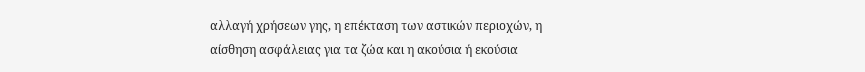αλλαγή χρήσεων γης, η επέκταση των αστικών περιοχών, η αίσθηση ασφάλειας για τα ζώα και η ακούσια ή εκούσια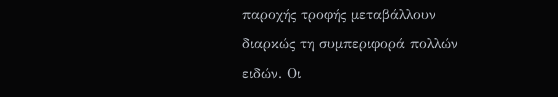παροχής τροφής μεταβάλλουν διαρκώς τη συμπεριφορά πολλών ειδών. Οι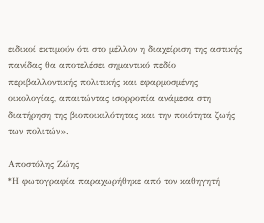ειδικοί εκτιμούν ότι στο μέλλον η διαχείριση της αστικής πανίδας θα αποτελέσει σημαντικό πεδίο περιβαλλοντικής πολιτικής και εφαρμοσμένης οικολογίας, απαιτώντας ισορροπία ανάμεσα στη διατήρηση της βιοποικιλότητας και την ποιότητα ζωής των πολιτών».

Αποστόλης Ζώης
*Η φωτογραφία παραχωρήθηκε από τον καθηγητή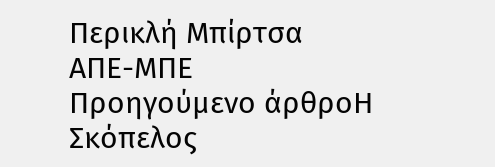Περικλή Μπίρτσα
ΑΠΕ-ΜΠΕ
Προηγούμενο άρθροΗ Σκόπελος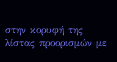στην κορυφή της λίστας προορισμών με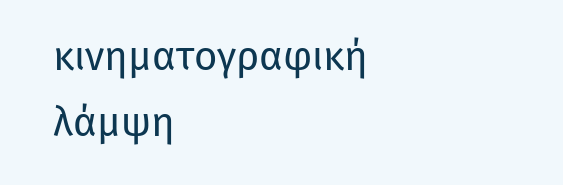κινηματογραφική λάμψη